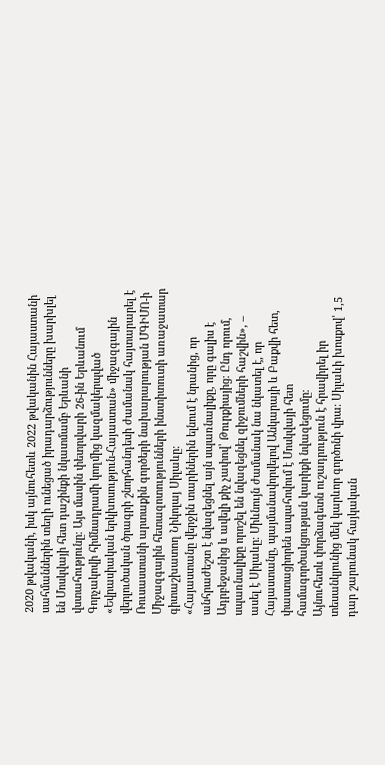2020 թվականի, իսկ այնուհետև 2022 թվականին Հայաստանի սահմաններին տեղի ունեցած իրադարձությունները խարխլել են Մոսկվայի հետ դաշինքի նկատմամբ Երևանի վստահությունը։ Այս մասին փետրվարի 26-ին Երևանում Գորչակովի հիմնադրամի կողմից կազմակերպված «Եվրասիական երկխոսություն-Հայաստան» միջազգային վերլուծական ծրագրի շնորհանդեսի ժամանակ հայտարարել է Ռուսաստանի արտաքին գործերի նախարարության ՄԳԻՄՈ-ի Միջազգային հետազոտությունների ինստիտուտի առաջատար գիտաշխատող Նիկոլայ Սիլաևը։
«Հայաստանը վերջին տարիներին ելնում է նրանից, որ անհրաժեշտ է նվազեցնել այն սպառնալիքը, որը գալիս է Ադրբեջանից և ավելի քիչ չափով՝ Թուրքիայից։ Ընդ որում, սպառնալիքը որոշել են նվազեցնել զիջումների հաշվին», – ասել է Սիլաևը։ Միևնույն ժամանակ նա նկատել է, որ Հայաստանը, պայմանավորվելով Անկարայի և Բաքվի հետ, փաստացիորեն ապահովում է Մոսկվայի հետ համագործակցության կարիքի նվազեցումը։
Այնուհետև փորձագետն ուշադրություն է հրավիրել իր տեսանկյունից մեկ կարևոր գործոնի վրա։ Սիլաևի խոսքով՝ 1,5 դար շարունակ հայկական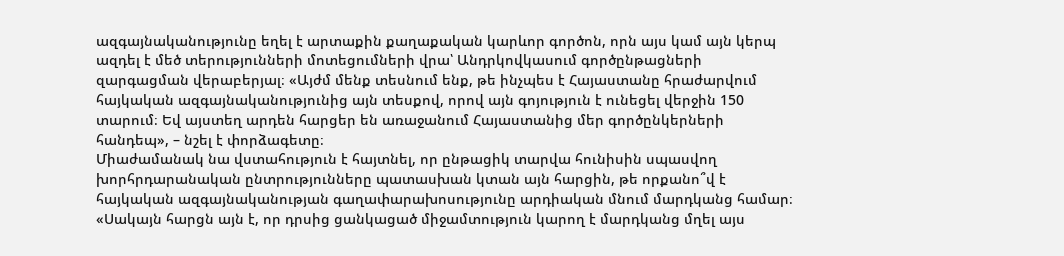ազգայնականությունը եղել է արտաքին քաղաքական կարևոր գործոն, որն այս կամ այն կերպ ազդել է մեծ տերությունների մոտեցումների վրա՝ Անդրկովկասում գործընթացների զարգացման վերաբերյալ։ «Այժմ մենք տեսնում ենք, թե ինչպես է Հայաստանը հրաժարվում հայկական ազգայնականությունից այն տեսքով, որով այն գոյություն է ունեցել վերջին 150 տարում։ Եվ այստեղ արդեն հարցեր են առաջանում Հայաստանից մեր գործընկերների հանդեպ», – նշել է փորձագետը։
Միաժամանակ նա վստահություն է հայտնել, որ ընթացիկ տարվա հունիսին սպասվող խորհրդարանական ընտրությունները պատասխան կտան այն հարցին, թե որքանո՞վ է հայկական ազգայնականության գաղափարախոսությունը արդիական մնում մարդկանց համար։ «Սակայն հարցն այն է, որ դրսից ցանկացած միջամտություն կարող է մարդկանց մղել այս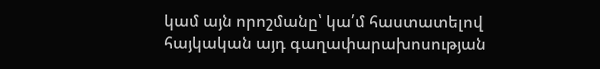կամ այն որոշմանը՝ կա՛մ հաստատելով հայկական այդ գաղափարախոսության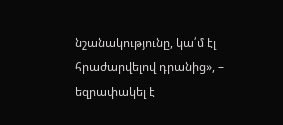նշանակությունը, կա՛մ էլ հրաժարվելով դրանից», – եզրափակել է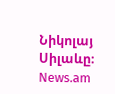Նիկոլայ Սիլաևը։
News.am